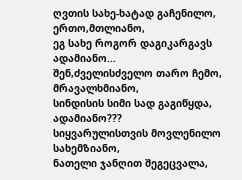ღვთის სახე-ხატად გაჩენილო,
ერთო,მთლიანო,
ეგ სახე როგორ დაგიკარგავს
ადამიანო...
შენ,ძველისძველო თარო ჩემო,
მრავალხმიანო,
სინდისის სიმი სად გაგიწყდა,
ადამიანო???
სიყვარულისთვის მოვლენილო
სახემზიანო,
ნათელი ჯანღით შეგეცვალა,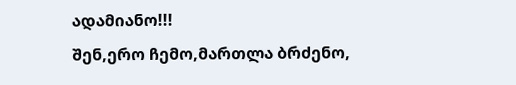ადამიანო!!!
შენ,ერო ჩემო,მართლა ბრძენო,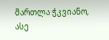მართლა ჭკვიანო,
ასე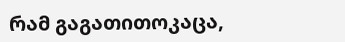რამ გაგათითოკაცა,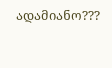ადამიანო???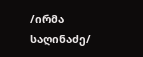/ირმა საღინაძე/